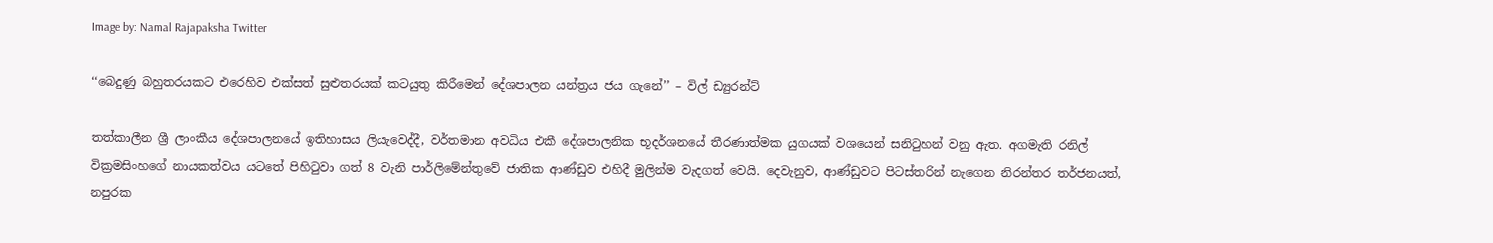Image by: Namal Rajapaksha Twitter

‘‘බෙදුණු බහුතරයකට එරෙහිව එක්සත් සුළුතරයක් කටයුතු කිරීමෙන් දේශපාලන යන්ත්‍රය ජය ගැනේ’’ – විල් ඩ්‍යුරන්ට්

තත්කාලීන ශ්‍රී ලාංකීය දේශපාලනයේ ඉතිහාසය ලියැවෙද්දී, වර්තමාන අවධිය එකී දේශපාලනික භූදර්ශනයේ තීරණාත්මක යුගයක් වශයෙන් සනිටුහන් වනු ඇත. අගමැති රනිල් වික්‍රමසිංහගේ නායකත්වය යටතේ පිහිටුවා ගත් 8 වැනි පාර්ලිමේන්තුවේ ජාතික ආණ්ඩුව එහිදී මුලින්ම වැදගත් වෙයි. දෙවැනුව, ආණ්ඩුවට පිටස්තරින් නැගෙන නිරන්තර තර්ජනයත්, නපුරක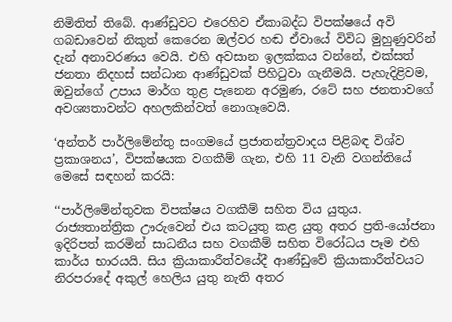නිමිතිත් තිබේ. ආණ්ඩුවට එරෙහිව ඒකාබද්ධ විපක්ෂයේ අවි ගබඩාවෙන් නිකුත් කෙරෙන ඔල්වර හඬ ඒවායේ විවිධ මුහුණුවරින් දැන් අනාවරණය වෙයි. එහි අවසාන ඉලක්කය වන්නේ, එක්සත් ජනතා නිදහස් සන්ධාන ආණ්ඩුවක් පිහිටුවා ගැනීමයි. පැහැදිළිවම, ඔවුන්ගේ උපාය මාර්ග තුළ පැනෙන අරමුණ, රටේ සහ ජනතාවගේ අවශ්‍යතාවන්ට අහලකින්වත් නොගෑවෙයි.

‘අන්තර් පාර්ලිමේන්තු සංගමයේ ප්‍රජාතන්ත්‍රවාදය පිළිබඳ විශ්ව ප්‍රකාශනය’, විපක්ෂයක වගකීම් ගැන, එහි 11 වැනි වගන්තියේ මෙසේ සඳහන් කරයි:

‘‘පාර්ලිමේන්තුවක විපක්ෂය වගකීම් සහිත විය යුතුය. රාජ්‍යතාන්ත්‍රික ඌරුවෙන් එය කටයුතු කළ යුතු අතර ප්‍රති-යෝජනා ඉදිරිපත් කරමින් සාධනීය සහ වගකීම් සහිත විරෝධය පෑම එහි කාර්ය භාරයයි. සිය ක්‍රියාකාරීත්වයේදී ආණ්ඩුවේ ක්‍රියාකාරීත්වයට නිරපරාදේ අකුල් හෙලිය යුතු නැති අතර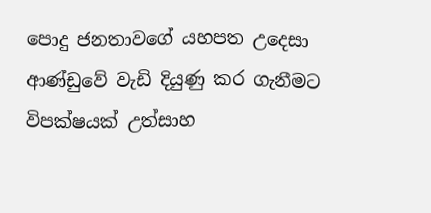පොදු ජනතාවගේ යහපත උදෙසා ආණ්ඩුවේ වැඩි දියුණු කර ගැනීමට විපක්ෂයක් උත්සාහ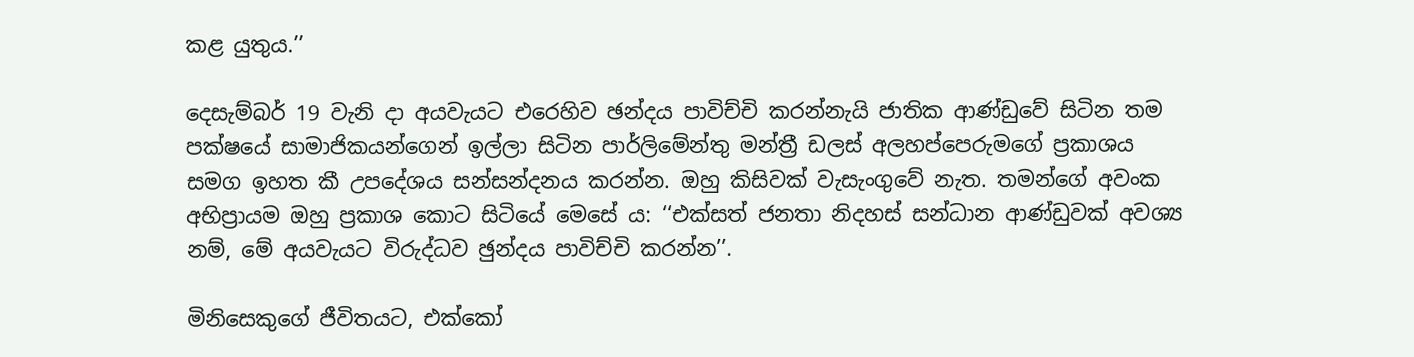කළ යුතුය.’’

දෙසැම්බර් 19 වැනි දා අයවැයට එරෙහිව ඡන්දය පාවිච්චි කරන්නැයි ජාතික ආණ්ඩුවේ සිටින තම පක්ෂයේ සාමාජිකයන්ගෙන් ඉල්ලා සිටින පාර්ලිමේන්තු මන්ත්‍රී ඩලස් අලහප්පෙරුමගේ ප්‍රකාශය සමග ඉහත කී උපදේශය සන්සන්දනය කරන්න. ඔහු කිසිවක් වැසැංගුවේ නැත. තමන්ගේ අවංක අභිප්‍රායම ඔහු ප්‍රකාශ කොට සිටියේ මෙසේ ය: ‘‘එක්සත් ජනතා නිදහස් සන්ධාන ආණ්ඩුවක් අවශ්‍ය නම්, මේ අයවැයට විරුද්ධව ඡුන්දය පාවිච්චි කරන්න’’.

මිනිසෙකුගේ ජීවිතයට, එක්කෝ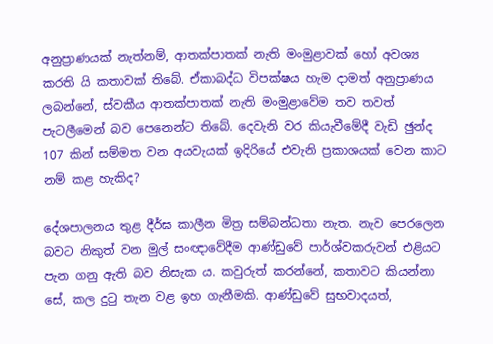අනුප්‍රාණයක් නැත්නම්, ආතක්පාතක් නැති මංමුළාවක් හෝ අවශ්‍ය කරති යි කතාවක් තිබේ. ඒකාබද්ධ විපක්ෂය හැම දාමත් අනුප්‍රාණය ලබන්නේ, ස්වකීය ආතක්පාතක් නැති මංමුළාවේම තව තවත් පැටලීමෙන් බව පෙනෙන්ට තිබේ. දෙවැනි වර කියැවීමේදී වැඩි ඡුන්ද 107 කින් සම්මත වන අයවැයක් ඉදිරියේ එවැනි ප්‍රකාශයක් වෙන කාට නම් කළ හැකිද?

දේශපාලනය තුළ දීර්ඝ කාලීන මිත්‍ර සම්බන්ධතා නැත. නැව පෙරලෙන බවට නිකුත් වන මුල් සංඥාවේදීම ආණ්ඩුවේ පාර්ශ්වකරුවන් එළියට පැන ගනු ඇති බව නිසැක ය. කවුරුත් කරන්නේ, කතාවට කියන්නා සේ, කල දුටු තැන වළ ඉහ ගැනීමකි. ආණ්ඩුවේ සුභවාදයත්,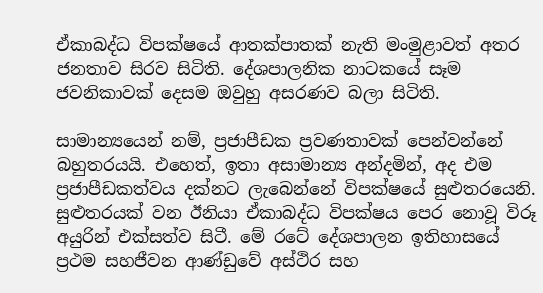ඒකාබද්ධ විපක්ෂයේ ආතක්පාතක් නැති මංමුළාවත් අතර ජනතාව සිරව සිටිති. දේශපාලනික නාටකයේ සෑම ජවනිකාවක් දෙසම ඔවුහු අසරණව බලා සිටිති.

සාමාන්‍යයෙන් නම්, ප්‍රජාපීඩක ප්‍රවණතාවක් පෙන්වන්නේ බහුතරයයි. එහෙත්, ඉතා අසාමාන්‍ය අන්දමින්, අද එම ප්‍රජාපීඩකත්වය දක්නට ලැබෙන්නේ විපක්ෂයේ සුළුතරයෙනි. සුළුතරයක් වන ඊනියා ඒකාබද්ධ විපක්ෂය පෙර නොවූ විරූ අයුරින් එක්සත්ව සිටී. මේ රටේ දේශපාලන ඉතිහාසයේ ප්‍රථම සහජීවන ආණ්ඩුවේ අස්ථිර සහ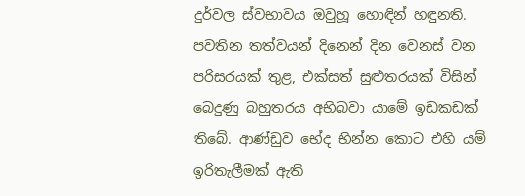දුර්වල ස්වභාවය ඔවුහූ හොඳින් හඳුනති. පවතින තත්වයන් දිනෙන් දින වෙනස් වන පරිසරයක් තුළ, එක්සත් සුළුතරයක් විසින් බෙදුණු බහුතරය අභිබවා යාමේ ඉඩකඩක් තිබේ. ආණ්ඩුව භේද භින්න කොට එහි යම් ඉරිතැලීමක් ඇති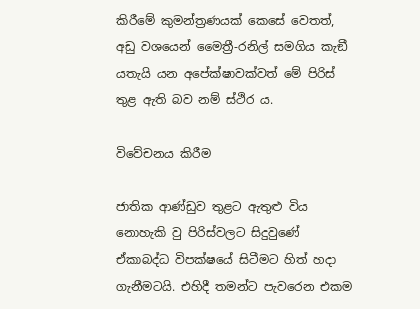කිරීමේ කුමන්ත්‍රණයක් කෙසේ වෙතත්, අඩු වශයෙන් මෛත්‍රී-රනිල් සමගිය කැඞී යතැයි යන අපේක්ෂාවක්වත් මේ පිරිස් තුළ ඇති බව නම් ස්ථිර ය.

විවේචනය කිරීම

ජාතික ආණ්ඩුව තුළට ඇතුළු විය නොහැකි වු පිරිස්වලට සිදුවුණේ ඒකාබද්ධ විපක්ෂයේ සිටීමට හිත් හදා ගැනීමටයි. එහිදී තමන්ට පැවරෙන එකම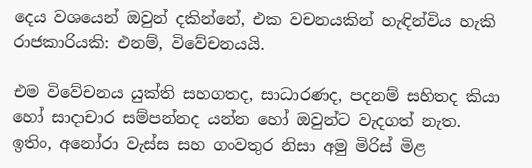දෙය වශයෙන් ඔවුන් දකින්නේ, එක වචනයකින් හැඳින්විය හැකි රාජකාරියකි: එනම්, විවේචනයයි.

එම විවේචනය යුක්ති සහගතද, සාධාරණද, පදනම් සහිතද කියා හෝ සාදාචාර සම්පන්නද යන්න හෝ ඔවුන්ට වැදගත් නැත. ඉතිං, අනෝරා වැස්ස සහ ගංවතුර නිසා අමු මිරිස් මිළ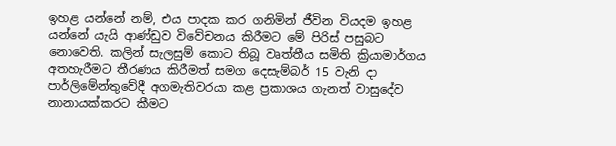ඉහළ යන්නේ නම්, එය පාදක කර ගනිමින් ජීවින වියදම ඉහළ යන්නේ යැයි ආණ්ඩුව විවේචනය කිරීමට මේ පිරිස් පසුබට නොවෙති. කලින් සැලසුම් කොට තිබූ වෘත්තීය සමිති ක්‍රියාමාර්ගය අතහැරීමට තීරණය කිරීමත් සමග දෙසැම්බර් 15 වැනි දා පාර්ලිමේන්තුවේදී අගමැතිවරයා කළ ප්‍රකාශය ගැනත් වාසුදේව නානායක්කරට කීමට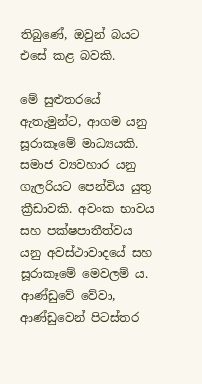තිබුණේ, ඔවුන් බයට එසේ කළ බවකි.

මේ සුළුතරයේ ඇතැමුන්ට, ආගම යනු සූරාකෑමේ මාධ්‍යයකි. සමාජ ව්‍යවහාර යනු ගැලරියට පෙන්විය යුතු ක්‍රීඩාවකි. අවංක භාවය සහ පක්ෂපාතීත්වය යනු අවස්ථාවාදයේ සහ සූරාකෑමේ මෙවලම් ය. ආණ්ඩුවේ වේවා, ආණ්ඩුවෙන් පිටස්තර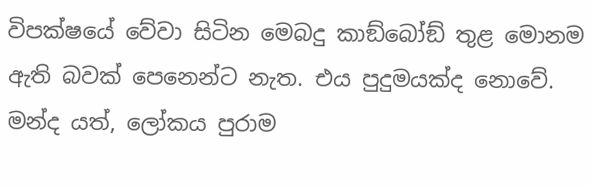විපක්ෂයේ වේවා සිටින මෙබදු කාඞ්බෝඞ් තුළ මොනම ඇති බවක් පෙනෙන්ට නැත. එය පුදුමයක්ද නොවේ. මන්ද යත්, ලෝකය පුරාම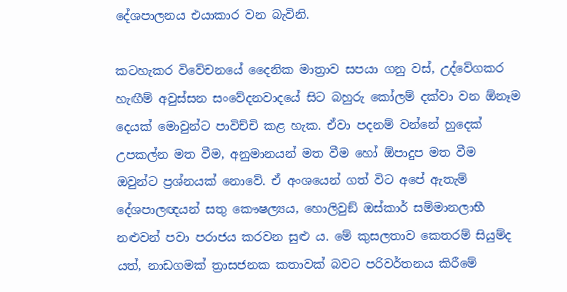දේශපාලනය එයාකාර වන බැවිනි.

කටහැකර විවේචනයේ දෛනික මාත්‍රාව සපයා ගනු වස්, උද්වේගකර හැඟීම් අවුස්සන සංවේදනවාදයේ සිට බහුරු කෝලම් දක්වා වන ඕනෑම දෙයක් මොවුන්ට පාවිච්චි කළ හැක. ඒවා පදනම් වන්නේ හුදෙක් උපකල්න මත වීම, අනුමානයන් මත වීම හෝ ඕපාදුප මත වීම ඔවුන්ට ප්‍රශ්නයක් නොවේ. ඒ අංශයෙන් ගත් විට අපේ ඇතැම් දේශපාලඥයන් සතු කෞෂල්‍යය, හොලිවුඞ් ඔස්කාර් සම්මානලාභී නළුවන් පවා පරාජය කරවන සුළු ය. මේ කුසලතාව කෙතරම් සියුම්ද යත්, නාඩගමක් ත්‍රාසජනක කතාවක් බවට පරිවර්තනය කිරීමේ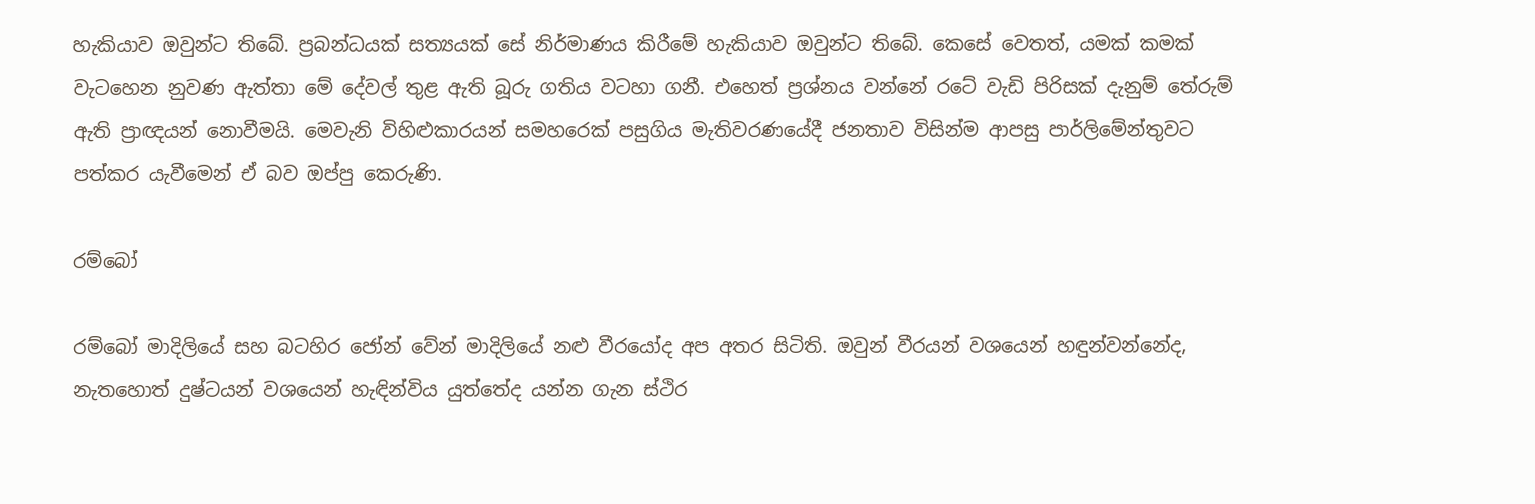හැකියාව ඔවුන්ට තිබේ. ප්‍රබන්ධයක් සත්‍යයක් සේ නිර්මාණය කිරීමේ හැකියාව ඔවුන්ට තිබේ. කෙසේ වෙතත්, යමක් කමක් වැටහෙන නුවණ ඇත්තා මේ දේවල් තුළ ඇති බූරු ගතිය වටහා ගනී. එහෙත් ප්‍රශ්නය වන්නේ රටේ වැඩි පිරිසක් දැනුම් තේරුම් ඇති ප්‍රාඥයන් නොවීමයි. මෙවැනි විහිළුකාරයන් සමහරෙක් පසුගිය මැතිවරණයේදී ජනතාව විසින්ම ආපසු පාර්ලිමේන්තුවට පත්කර යැවීමෙන් ඒ බව ඔප්පු කෙරුණි.

රම්බෝ

රම්බෝ මාදිලියේ සහ බටහිර ජෝන් වේන් මාදිලියේ නළු වීරයෝද අප අතර සිටිති. ඔවුන් වීරයන් වශයෙන් හඳුන්වන්නේද, නැතහොත් දුෂ්ටයන් වශයෙන් හැඳින්විය යුත්තේද යන්න ගැන ස්ථිර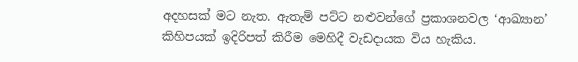අදහසක් මට නැත. ඇතැම් පට්ට නළුවන්ගේ ප්‍රකාශනවල ‘ආඛ්‍යාන’ කිහිපයක් ඉදිරිපත් කිරීම මෙහිදී වැඩදායක විය හැකිය.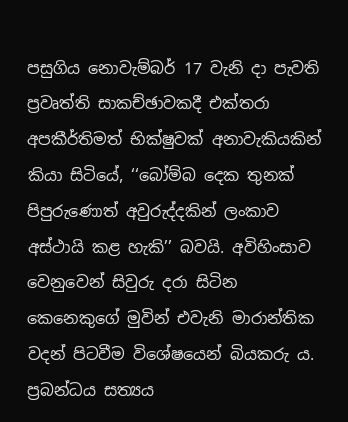පසුගිය නොවැම්බර් 17 වැනි දා පැවති ප්‍රවෘත්ති සාකච්ඡාවකදී එක්තරා අපකීර්තිමත් භික්ෂුවක් අනාවැකියකින් කියා සිටියේ, ‘‘බෝම්බ දෙක තුනක් පිපුරුණොත් අවුරුද්දකින් ලංකාව අස්ථායි කළ හැකි’’ බවයි. අවිහිංසාව වෙනුවෙන් සිවුරු දරා සිටින කෙනෙකුගේ මුවින් එවැනි මාරාන්තික වදන් පිටවීම විශේෂයෙන් බියකරු ය. ප්‍රබන්ධය සත්‍යය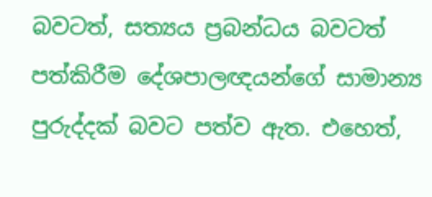බවටත්, සත්‍යය ප්‍රබන්ධය බවටත් පත්කිරීම දේශපාලඥයන්ගේ සාමාන්‍ය පුරුද්දක් බවට පත්ව ඇත. එහෙත්,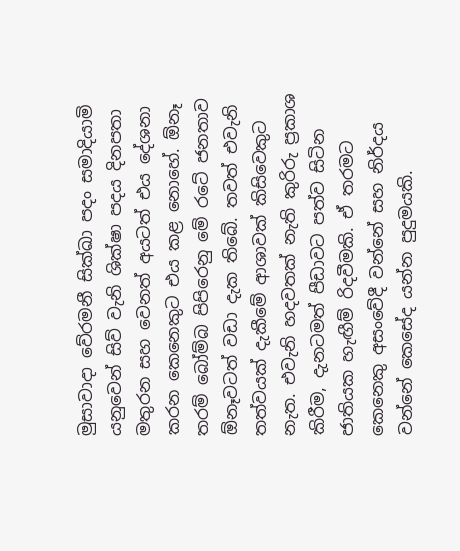මුසාවාදා වේරමනී සික්ඛා පදං සමාදියාමි යනුවෙන් සිව් වැනි ශික්ෂා පදය දිනපතා මතුරන සහ වෙනත් අයටත් එය දේශනා කරන කෙනෙකුට එය කළ නොහේ. ඕනෑ තරම් බෝම්බ පිපිරෙනු මේ රටේ ජනතාව ඕනෑවටත් වඩා දැක තිබේ. තවත් එවැනි තත්වයක් දැකීමේ ආශාවක් කිසිවෙකුට නැත. එවැනි හදවතක් නැති කුරිරු ප්‍රකාශ කිරීම, දැනටමත් පීඩාවට පත්ව සිටින ජාතියක හැඟීම් රිදවීමකි. ඒ තරමට කෙනෙකු අසංවේදී වන්නේ සහ නිර්දය වන්නේ කෙසේද යන්න පුදුමයකි.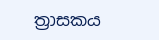ත්‍රාසකය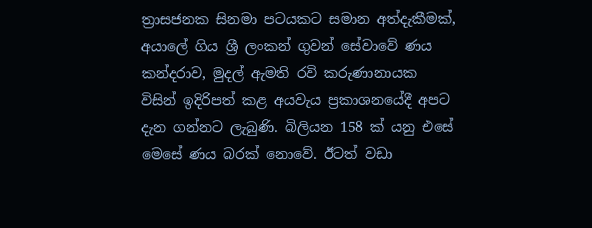ත්‍රාසජනක සිනමා පටයකට සමාන අත්දැකීමක්, අයාලේ ගිය ශ්‍රී ලංකන් ගුවන් සේවාවේ ණය කන්දරාව, මුදල් ඇමති රවි කරුණානායක විසින් ඉදිරිපත් කළ අයවැය ප්‍රකාශනයේදී අපට දැන ගන්නට ලැබුණි. බිලියන 158 ක් යනු එසේ මෙසේ ණය බරක් නොවේ. ඊටත් වඩා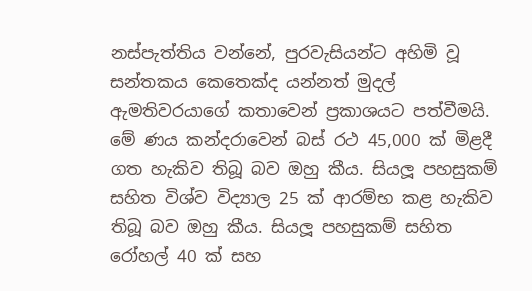නස්පැත්තිය වන්නේ, පුරවැසියන්ට අහිමි වූ සන්තකය කෙතෙක්ද යන්නත් මුදල් ඇමතිවරයාගේ කතාවෙන් ප්‍රකාශයට පත්වීමයි. මේ ණය කන්දරාවෙන් බස් රථ 45,000 ක් මිළදී ගත හැකිව තිබූ බව ඔහු කීය. සියලූ පහසුකම් සහිත විශ්ව විද්‍යාල 25 ක් ආරම්භ කළ හැකිව තිබූ බව ඔහු කීය. සියලූ පහසුකම් සහිත රෝහල් 40 ක් සහ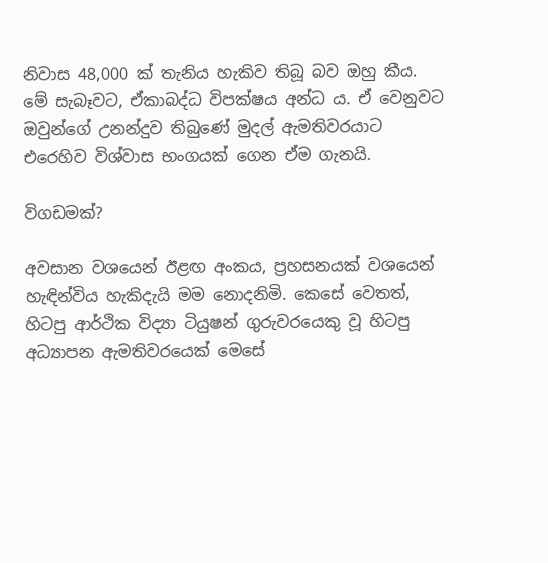නිවාස 48,000 ක් තැනිය හැකිව තිබූ බව ඔහු කීය. මේ සැබෑවට, ඒකාබද්ධ විපක්ෂය අන්ධ ය. ඒ වෙනුවට ඔවුන්ගේ උනන්දුව තිබුණේ මුදල් ඇමතිවරයාට එරෙහිව විශ්වාස භංගයක් ගෙන ඒම ගැනයි.

විගඩමක්?

අවසාන වශයෙන් ඊළඟ අංකය, ප්‍රහසනයක් වශයෙන් හැඳින්විය හැකිදැයි මම නොදනිමි. කෙසේ වෙතත්, හිටපු ආර්ථික විද්‍යා ටියුෂන් ගුරුවරයෙකු වූ හිටපු අධ්‍යාපන ඇමතිවරයෙක් මෙසේ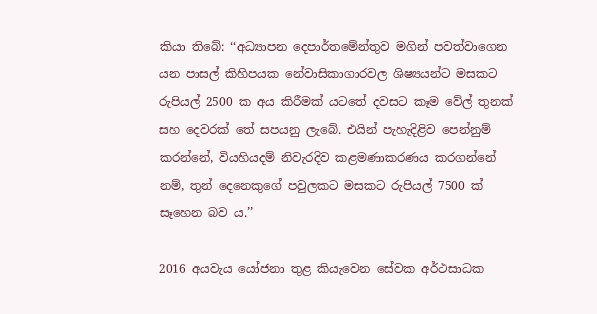කියා තිබේ: ‘‘අධ්‍යාපන දෙපාර්තමේන්තුව මගින් පවත්වාගෙන යන පාසල් කිහිපයක නේවාසිකාගාරවල ශිෂ්‍යයන්ට මසකට රුපියල් 2500 ක අය කිරීමක් යටතේ දවසට කෑම වේල් තුනක් සහ දෙවරක් තේ සපයනු ලැබේ. එයින් පැහැදිළිව පෙන්නුම් කරන්නේ, වියහියදම් නිවැරදිව කළමණාකරණය කරගන්නේ නම්, තුන් දෙනෙකුගේ පවුලකට මසකට රුපියල් 7500 ක් සෑහෙන බව ය.’’

2016 අයවැය යෝජනා තුළ කියැවෙන සේවක අර්ථසාධක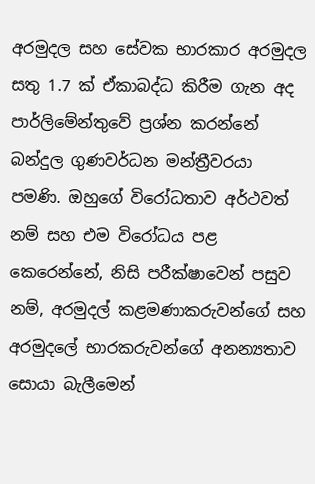අරමුදල සහ සේවක භාරකාර අරමුදල සතු 1.7 ක් ඒකාබද්ධ කිරීම ගැන අද පාර්ලිමේන්තුවේ ප්‍රශ්න කරන්නේ බන්දුල ගුණවර්ධන මන්ත්‍රීවරයා පමණි. ඔහුගේ විරෝධතාව අර්ථවත් නම් සහ එම විරෝධය පළ කෙරෙන්නේ, නිසි පරීක්ෂාවෙන් පසුව නම්, අරමුදල් කළමණාකරුවන්ගේ සහ අරමුදලේ භාරකරුවන්ගේ අනන්‍යතාව සොයා බැලීමෙන්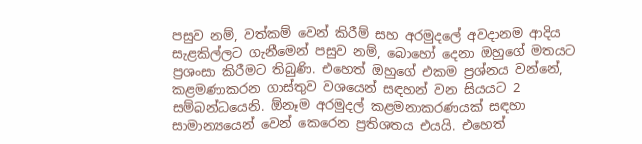පසුව නම්, වත්කම් වෙන් කිරීම් සහ අරමුදලේ අවදානම ආදිය සැළකිල්ලට ගැනීමෙන් පසුව නම්, බොහෝ දෙනා ඔහුගේ මතයට ප්‍රශංසා කිරීමට තිබුණි. එහෙත් ඔහුගේ එකම ප්‍රශ්නය වන්නේ, කළමණාකරන ගාස්තුව වශයෙන් සඳහන් වන සියයට 2 සම්බන්ධයෙනි. ඕනෑම අරමුදල් කළමනාකරණයක් සඳහා සාමාන්‍යයෙන් වෙන් කෙරෙන ප්‍රතිශතය එයයි. එහෙත්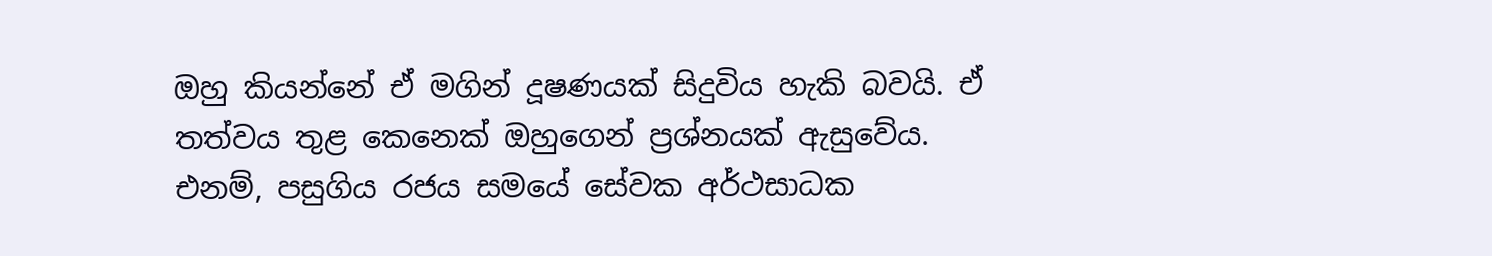ඔහු කියන්නේ ඒ මගින් දූෂණයක් සිදුවිය හැකි බවයි. ඒ තත්වය තුළ කෙනෙක් ඔහුගෙන් ප්‍රශ්නයක් ඇසුවේය. එනම්, පසුගිය රජය සමයේ සේවක අර්ථසාධක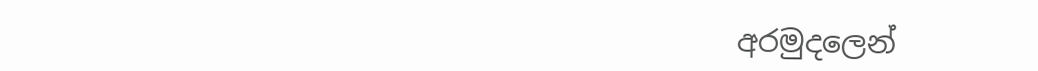අරමුදලෙන්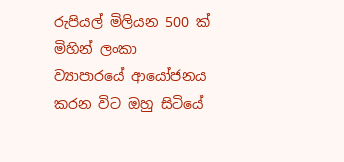රුපියල් මිලියන 500 ක් මිහින් ලංකා ව්‍යාපාරයේ ආයෝජනය කරන විට ඔහු සිටියේ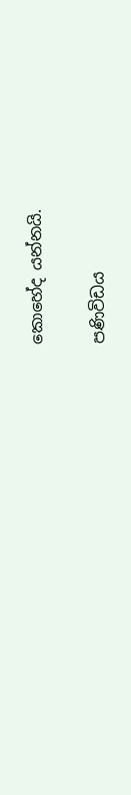කොහේද යන්නයි.

පණිවිඩය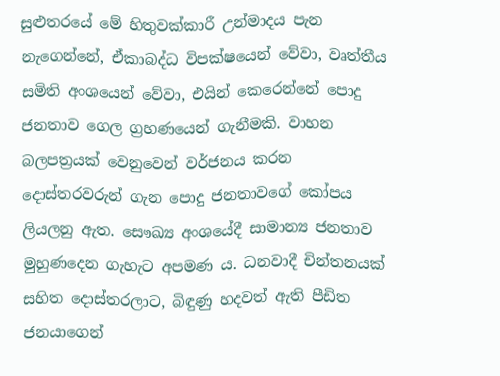සුළුතරයේ මේ හිතුවක්කාරී උන්මාදය පැන නැගෙන්නේ, ඒකාබද්ධ විපක්ෂයෙන් වේවා, වෘත්තීය සමිති අංශයෙන් වේවා, එයින් කෙරෙන්නේ පොදු ජනතාව ගෙල ග්‍රහණයෙන් ගැනීමකි. වාහන බලපත්‍රයක් වෙනුවෙන් වර්ජනය කරන දොස්තරවරුන් ගැන පොදු ජනතාවගේ කෝපය ලියලනු ඇත. සෞඛ්‍ය අංශයේදී සාමාන්‍ය ජනතාව මුහුණදෙන ගැහැට අපමණ ය. ධනවාදී චින්තනයක් සහිත දොස්තරලාට, බිඳුණු හදවත් ඇති පීඩිත ජනයාගෙන්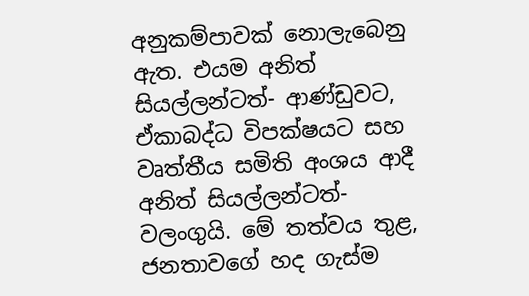අනුකම්පාවක් නොලැබෙනු ඇත. එයම අනිත් සියල්ලන්ටත්- ආණ්ඩුවට, ඒකාබද්ධ විපක්ෂයට සහ වෘත්තීය සමිති අංශය ආදී අනිත් සියල්ලන්ටත්- වලංගුයි. මේ තත්වය තුළ, ජනතාවගේ හද ගැස්ම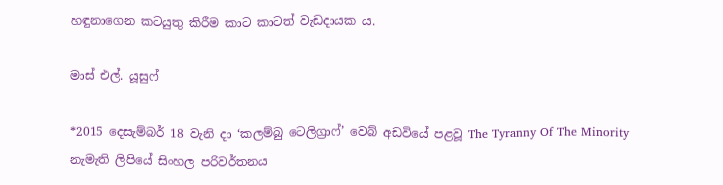හඳුනාගෙන කටයුතු කිරීම කාට කාටත් වැඩදායක ය.

මාස් එල්. යූසුෆ්

*2015 දෙසැම්බර් 18 වැනි දා ‘කලම්බු ටෙලිග්‍රාෆ්’ වෙබ් අඩවියේ පළවූ The Tyranny Of The Minority නැමැති ලිපියේ සිංහල පරිවර්තනය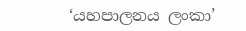‘යහපාලනය ලංකා’